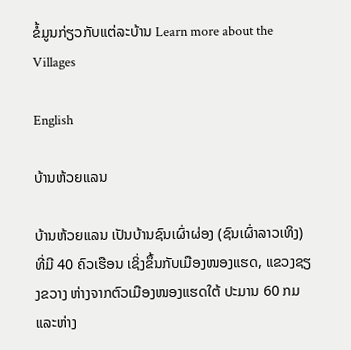ຂໍ້ມູນກ່ຽວກັບແຕ່ລະບ້ານ Learn more about the Villages

English

ບ້ານຫ້ວຍແລນ

ບ້ານຫ້ວຍແລນ ເປັນບ້ານຊົນເຜົ່າຜ່ອງ (ຊົນເຜົ່າລາວເທິງ) ທີ່ມີ 40 ຄົວເຮືອນ ເຊິ່ງຂຶ້ນກັບເມືອງໜອງແຮດ, ແຂວງຊຽງຂວາງ ຫ່າງຈາກຕົວເມືອງໜອງແຮດໃຕ້ ປະມານ 60 ກມ ແລະຫ່າງ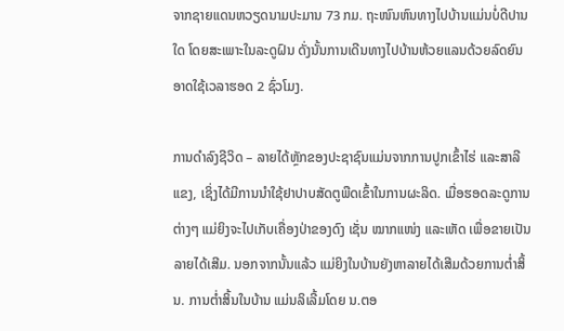ຈາກຊາຍແດນຫວຽດນາມປະມານ 73 ກມ. ຖະໜົນຫົນທາງໄປບ້ານແມ່ນບໍ່ດີປານໃດ ໂດຍສະເພາະໃນລະດູຝົນ ດັ່ງນັ້ນການເດີນທາງໄປບ້ານຫ້ວຍແລນດ້ວຍລົດຍົນ ອາດໃຊ້ເວລາຮອດ 2 ຊົ່ວໂມງ.

ການດໍາລົງຊີວິດ – ລາຍໄດ້ຫຼັກຂອງປະຊາຊົນແມ່ນຈາກການປູກເຂົ້າໄຮ່ ແລະສາລີແຂງ, ເຊິ່ງໄດ້ມີການນໍາໃຊ້ຢາປາບສັດຕູພືດເຂົ້າໃນການຜະລິດ. ເມື່ອຮອດລະດູການຕ່າງໆ ແມ່ຍິງຈະໄປເກັບເຄື່ອງປ່າຂອງດົງ ເຊັ່ນ ໝາກແໜ່ງ ແລະເຫັດ ເພື່ອຂາຍເປັນລາຍໄດ້ເສີມ. ນອກຈາກນັ້ນແລ້ວ ແມ່ຍິງໃນບ້ານຍັງຫາລາຍໄດ້ເສີມດ້ວຍການຕໍ່າສິ້ນ. ການຕໍ່າສິ້ນໃນບ້ານ ແມ່ນລິເລີ້ມໂດຍ ນ.ຕອ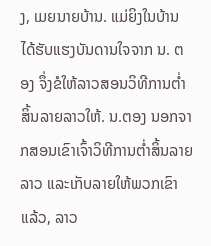ງ, ເມຍນາຍບ້ານ. ແມ່ຍິງໃນບ້ານໄດ້ຮັບແຮງບັນດານໃຈຈາກ ນ. ຕອງ ຈຶ່ງຂໍໃຫ້ລາວສອນວິທີການຕໍ່າສິ້ນລາຍລາວໃຫ້. ນ.ຕອງ ນອກຈາກສອນເຂົາເຈົ້າວິທີການຕໍ່າສິ້ນລາຍລາວ ແລະເກັບລາຍໃຫ້ພວກເຂົາແລ້ວ, ລາວ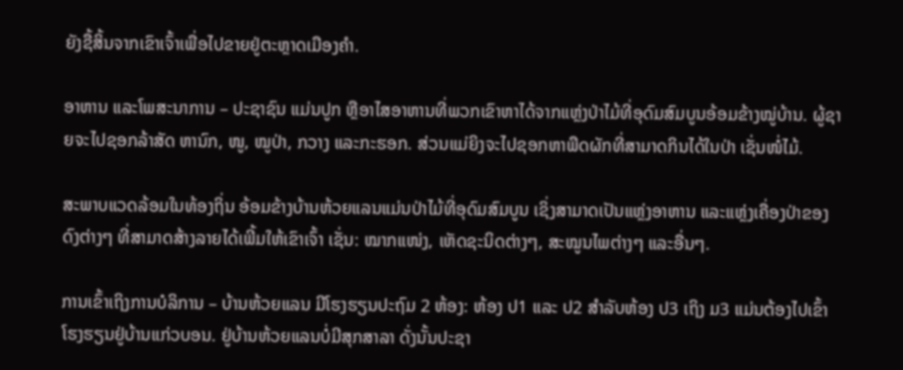ຍັງຊື້ສິ້ນຈາກເຂົາເຈົ້າເພື່ອໄປຂາຍຢູ່ຕະຫຼາດເມືອງຄໍາ.

ອາຫານ ແລະໂພສະນາການ – ປະຊາຊົນ ແມ່ນປູກ ຫຼືອາໄສອາຫານທີ່ພວກເຂົາຫາໄດ້ຈາກແຫຼ່ງປ່າໄມ້ທີ່ອຸດົມສົມບູນອ້ອມຂ້າງໝູ່ບ້ານ. ຜູ້ຊາຍຈະໄປຊອກລ້າສັດ ຫານົກ, ໜູ, ໝູປ່າ, ກວາງ ແລະກະຮອກ. ສ່ວນແມ່ຍິງຈະໄປຊອກຫາພືດຜັກທີ່ສາມາດກິນໄດ້ໃນປ່າ ເຊັ່ນໜໍ່ໄມ້.

ສະພາບແວດລ້ອມໃນທ້ອງຖິ່ນ ອ້ອມຂ້າງບ້ານຫ້ວຍແລນແມ່ນປ່າໄມ້ທີ່ອຸດົມສົມບູນ ເຊິ່ງສາມາດເປັນແຫຼ່ງອາຫານ ແລະແຫຼ່ງເຄື່ອງປ່າຂອງດົງຕ່າງໆ ທີ່ສາມາດສ້າງລາຍໄດ້ເພີ້ມໃຫ້ເຂົາເຈົ້າ ເຊັ່ນ: ໝາກແໜ່ງ, ເຫັດຊະນິດຕ່າງໆ, ສະໝູນໄພຕ່າງໆ ແລະອື່ນໆ.

ການເຂົ້າເຖິງການບໍລິການ – ບ້ານຫ້ວຍແລນ ມີໂຮງຮຽນປະຖົມ 2 ຫ້ອງ: ຫ້ອງ ປ1 ແລະ ປ2 ສໍາລັບຫ້ອງ ປ3 ເຖິງ ມ3 ແມ່ນຕ້ອງໄປເຂົ້າໂຮງຮຽນຢູ່ບ້ານແກ່ວບອນ. ຢູ່ບ້ານຫ້ວຍແລນບໍ່ມີສຸກສາລາ ດັ່ງນັ້ນປະຊາ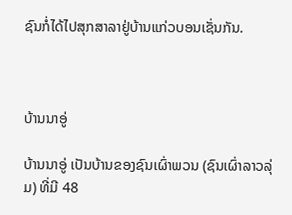ຊົນກໍ່ໄດ້ໄປສຸກສາລາຢູ່ບ້ານແກ່ວບອນເຊັ່ນກັນ.



ບ້ານນາອູ່

ບ້ານນາອູ່ ເປັນບ້ານຂອງຊົນເຜົ່າພວນ (ຊົນເຜົ່າລາວລຸ່ມ) ທີ່ມີ 48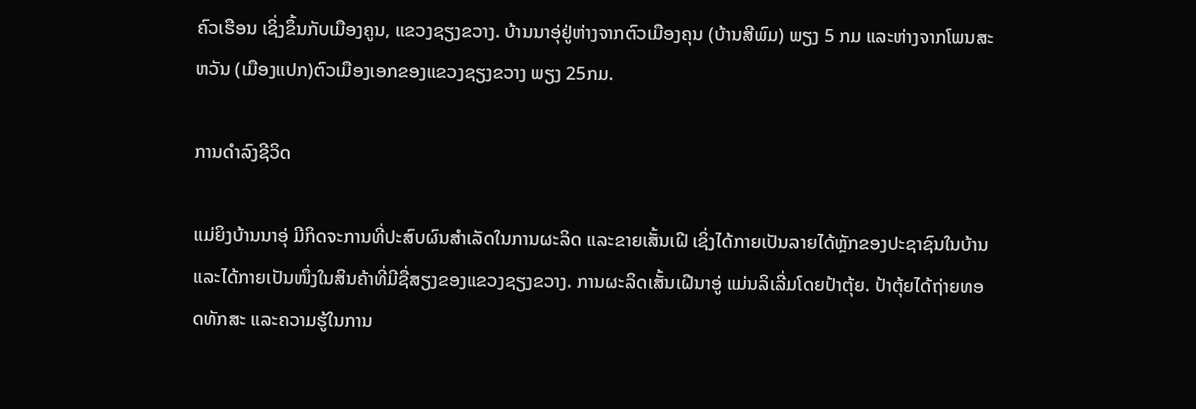ຄົວເຮືອນ ເຊິ່ງຂຶ້ນກັບເມືອງຄູນ, ແຂວງຊຽງຂວາງ. ບ້ານນາອຸ່ຢູ່ຫ່າງຈາກຕົວເມືອງຄຸນ (ບ້ານສີພົມ) ພຽງ 5 ກມ ແລະຫ່າງຈາກໂພນສະຫວັນ (ເມືອງແປກ)ຕົວເມືອງເອກຂອງແຂວງຊຽງຂວາງ ພຽງ 25ກມ.

ການດໍາລົງຊີວິດ

ແມ່ຍິງບ້ານນາອຸ່ ມີກິດຈະການທີ່ປະສົບຜົນສໍາເລັດໃນການຜະລິດ ແລະຂາຍເສັ້ນເຝີ ເຊິ່ງໄດ້ກາຍເປັນລາຍໄດ້ຫຼັກຂອງປະຊາຊົນໃນບ້ານ ແລະໄດ້ກາຍເປັນໜຶ່ງໃນສິນຄ້າທີ່ມີຊື່ສຽງຂອງແຂວງຊຽງຂວາງ. ການຜະລິດເສັ້ນເຝີນາອູ່ ແມ່ນລິເລີ່ມໂດຍປ້າຕຸ້ຍ. ປ້າຕຸ້ຍໄດ້ຖ່າຍທອດທັກສະ ແລະຄວາມຮູ້ໃນການ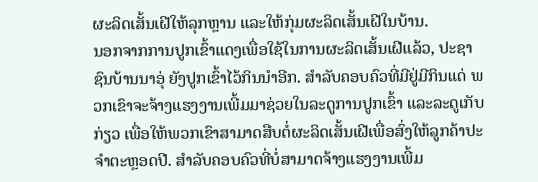ຜະລິດເສັ້ນເຝີໃຫ້ລຸກຫຼານ ແລະໃຫ້ກຸ່ມຜະລິດເສັ້ນເຝີໃນບ້ານ.
ນອກຈາກການປູກເຂົ້າແດງເພື່ອໃຊ້ໃນການຜະລິດເສັ້ນເຝີແລ້ວ, ປະຊາຊົນບ້ານນາອຸ່ ຍັງປູກເຂົ້າໄວ້ກິນນໍາອີກ. ສໍາລັບຄອບຄົວທີ່ມີຢູ່ມີກິນແດ່ ພວກເຂົາຈະຈ້າງແຮງງານເພີ້ມມາຊ່ວຍໃນລະດູການປູກເຂົ້າ ແລະລະດູເກັບກ່ຽວ ເພື່ອໃຫ້ພວກເຂົາສາມາດສືບຕໍ່ຜະລິດເສັ້ນເຝີເພື່ອສົ່ງໃຫ້ລູກຄ້າປະຈໍາຕະຫຼອດປີ. ສໍາລັບຄອບຄົວທີ່ບໍ່ສາມາດຈ້າງແຮງງານເພີ້ມ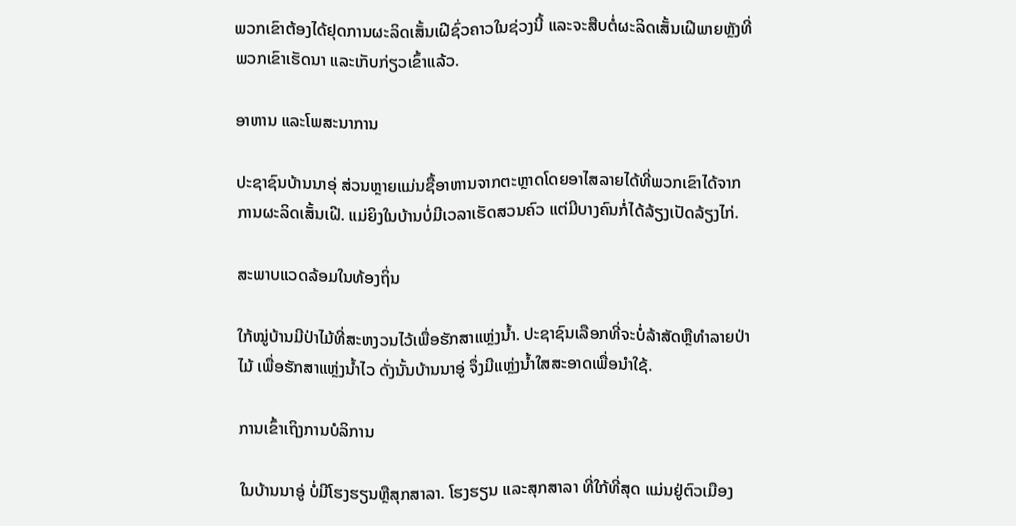ພວກເຂົາຕ້ອງໄດ້ຢຸດການຜະລິດເສັ້ນເຝີຊົ່ວຄາວໃນຊ່ວງນີ້ ແລະຈະສືບຕໍ່ຜະລິດເສັ້ນເຝີພາຍຫຼັງທີ່ພວກເຂົາເຮັດນາ ແລະເກັບກ່ຽວເຂົ້າແລ້ວ.

ອາຫານ ແລະໂພສະນາການ

ປະຊາຊົນບ້ານນາອຸ່ ສ່ວນຫຼາຍແມ່ນຊື້ອາຫານຈາກຕະຫຼາດໂດຍອາໄສລາຍໄດ້ທີ່ພວກເຂົາໄດ້ຈາກການຜະລິດເສັ້ນເຝີ. ແມ່ຍິງໃນບ້ານບໍ່ມີເວລາເຮັດສວນຄົວ ແຕ່ມີບາງຄົນກໍ່ໄດ້ລ້ຽງເປັດລ້ຽງໄກ່.

ສະພາບແວດລ້ອມໃນທ້ອງຖິ່ນ

ໃກ້ໝູ່ບ້ານມີປ່າໄມ້ທີ່ສະຫງວນໄວ້ເພື່ອຮັກສາແຫຼ່ງນໍ້າ. ປະຊາຊົນເລືອກທີ່ຈະບໍ່ລ້າສັດຫຼືທໍາລາຍປ່າໄມ້ ເພື່ອຮັກສາແຫຼ່ງນໍ້າໄວ ດັ່ງນັ້ນບ້ານນາອູ່ ຈຶ່ງມີແຫຼ່ງນໍ້າໃສສະອາດເພື່ອນໍາໃຊ້.

ການເຂົ້າເຖິງການບໍລິການ

ໃນບ້ານນາອູ່ ບໍ່ມີໂຮງຮຽນຫຼືສຸກສາລາ. ໂຮງຮຽນ ແລະສຸກສາລາ ທີ່ໃກ້ທີ່ສຸດ ແມ່ນຢູ່ຕົວເມືອງ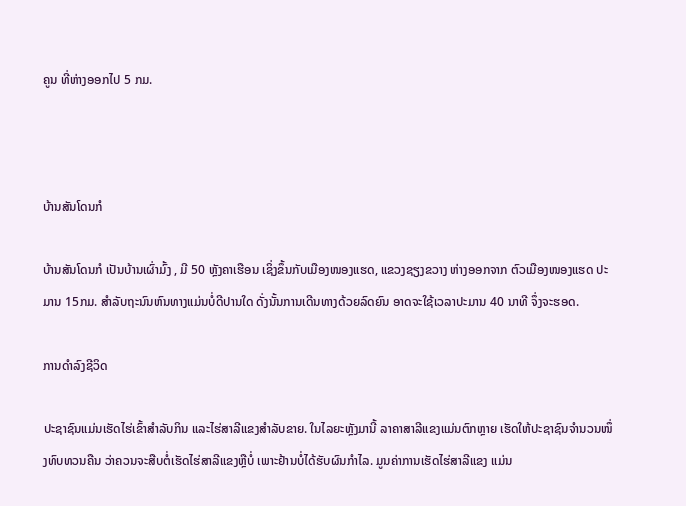ຄູນ ທີ່ຫ່າງອອກໄປ 5 ກມ.



ບ້ານສັນໂດນກໍ

ບ້ານສັນໂດນກໍ ເປັນບ້ານເຜົ່າມົ້ງ , ມີ 50 ຫຼັງຄາເຮືອນ ເຊິ່ງຂຶ້ນກັບເມືອງໜອງແຮດ, ແຂວງຊຽງຂວາງ ຫ່າງອອກຈາກ ຕົວເມືອງໜອງແຮດ ປະມານ 15ກມ. ສໍາລັບຖະນົນຫົນທາງແມ່ນບໍ່ດີປານໃດ ດັ່ງນັ້ນການເດີນທາງດ້ວຍລົດຍົນ ອາດຈະໃຊ້ເວລາປະມານ 40 ນາທີ ຈຶ່ງຈະຮອດ.

ການດໍາລົງຊີວິດ

ປະຊາຊົນແມ່ນເຮັດໄຮ່ເຂົ້າສໍາລັບກິນ ແລະໄຮ່ສາລີແຂງສໍາລັບຂາຍ. ໃນໄລຍະຫຼັງມານີ້ ລາຄາສາລີແຂງແມ່ນຕົກຫຼາຍ ເຮັດໃຫ້ປະຊາຊົນຈໍານວນໜຶ່ງທົບທວນຄືນ ວ່າຄວນຈະສືບຕໍ່ເຮັດໄຮ່ສາລີແຂງຫຼືບໍ່ ເພາະຢ້ານບໍ່ໄດ້ຮັບຜົນກໍາໄລ. ມູນຄ່າການເຮັດໄຮ່ສາລີແຂງ ແມ່ນ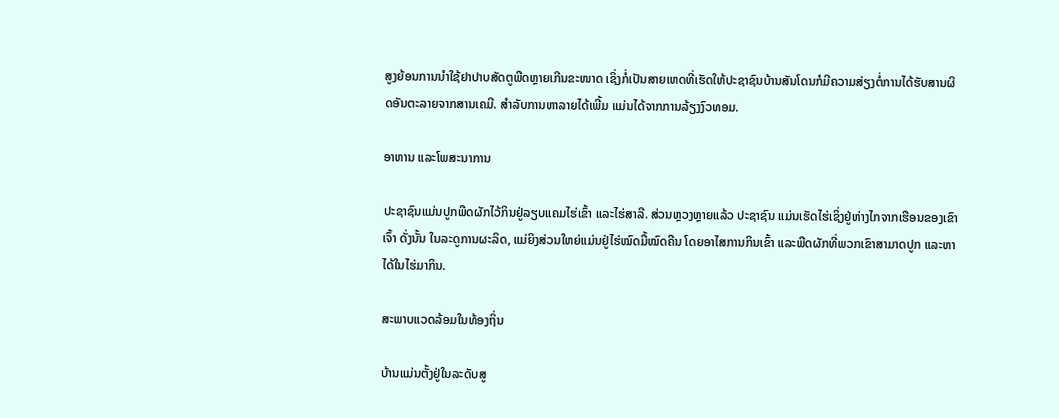ສູງຍ້ອນການນໍາໃຊ້ຢາປາບສັດຕູພືດຫຼາຍເກີນຂະໜາດ ເຊິ່ງກໍ່ເປັນສາຍເຫດທີ່ເຮັດໃຫ້ປະຊາຊົນບ້ານສັນໂດນກໍມີຄວາມສ່ຽງຕໍ່ການໄດ້ຮັບສານຜິດອັນຕະລາຍຈາກສານເຄມີ. ສໍາລັບການຫາລາຍໄດ້ເພີ້ມ ແມ່ນໄດ້ຈາກການລ້ຽງງົວທອມ.

ອາຫານ ແລະໂພສະນາການ

ປະຊາຊົນແມ່ນປູກພືດຜັກໄວ້ກິນຢູ່ລຽບແຄມໄຮ່ເຂົ້າ ແລະໄຮ່ສາລີ. ສ່ວນຫຼວງຫຼາຍແລ້ວ ປະຊາຊົນ ແມ່ນເຮັດໄຮ່ເຊິ່ງຢູ່ຫ່າງໄກຈາກເຮືອນຂອງເຂົາເຈົ້າ ດັ່ງນັ້ນ ໃນລະດູການຜະລິດ, ແມ່ຍິງສ່ວນໃຫຍ່ແມ່ນຢູ່ໄຮ່ໝົດມື້ໝົດຄືນ ໂດຍອາໄສການກິນເຂົ້າ ແລະພືດຜັກທີ່ພວກເຂົາສາມາດປູກ ແລະຫາໄດ້ໃນໄຮ່ມາກິນ.

ສະພາບແວດລ້ອມໃນທ້ອງຖິ່ນ

ບ້ານແມ່ນຕັ້ງຢູ່ໃນລະດັບສູ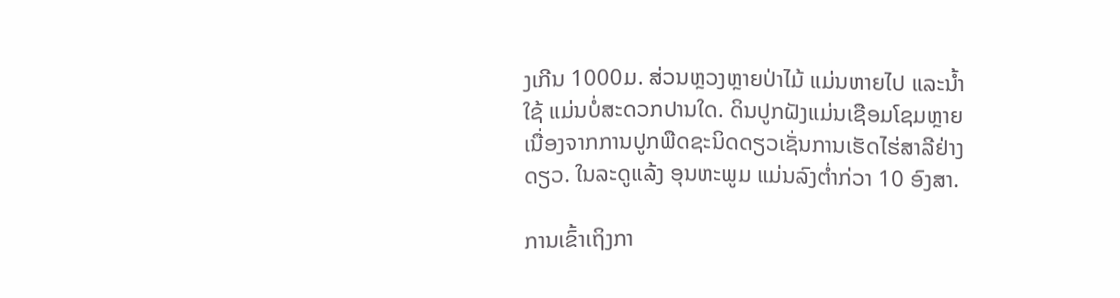ງເກີນ 1000ມ. ສ່ວນຫຼວງຫຼາຍປ່າໄມ້ ແມ່ນຫາຍໄປ ແລະນໍ້າໃຊ້ ແມ່ນບໍ່ສະດວກປານໃດ. ດິນປູກຝັງແມ່ນເຊືອມໂຊມຫຼາຍເນື່ອງຈາກການປູກພືດຊະນິດດຽວເຊັ່ນການເຮັດໄຮ່ສາລີຢ່າງດຽວ. ໃນລະດູແລ້ງ ອຸນຫະພູມ ແມ່ນລົງຕໍ່າກ່ວາ 10 ອົງສາ.

ການເຂົ້າເຖິງກາ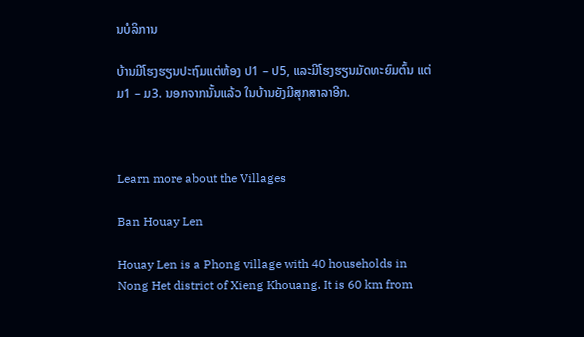ນບໍລິການ

ບ້ານມີໂຮງຮຽນປະຖົມແຕ່ຫ້ອງ ປ1 – ປ5, ແລະມີໂຮງຮຽນມັດທະຍົມຕົ້ນ ແຕ່ ມ1 – ມ3. ນອກຈາກນັ້ນແລ້ວ ໃນບ້ານຍັງມີສຸກສາລາອີກ.



Learn more about the Villages

Ban Houay Len

Houay Len is a Phong village with 40 households in Nong Het district of Xieng Khouang. It is 60 km from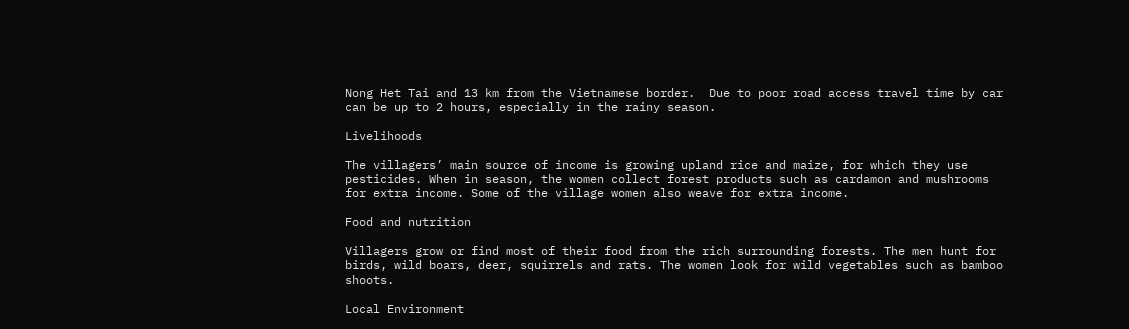Nong Het Tai and 13 km from the Vietnamese border.  Due to poor road access travel time by car can be up to 2 hours, especially in the rainy season.

Livelihoods

The villagers’ main source of income is growing upland rice and maize, for which they use pesticides. When in season, the women collect forest products such as cardamon and mushrooms for extra income. Some of the village women also weave for extra income.

Food and nutrition

Villagers grow or find most of their food from the rich surrounding forests. The men hunt for birds, wild boars, deer, squirrels and rats. The women look for wild vegetables such as bamboo shoots.

Local Environment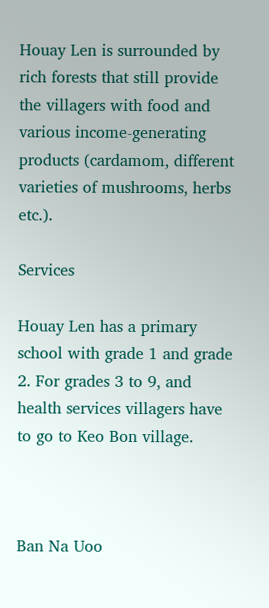Houay Len is surrounded by rich forests that still provide the villagers with food and various income-generating products (cardamom, different varieties of mushrooms, herbs etc.).

Services

Houay Len has a primary school with grade 1 and grade 2. For grades 3 to 9, and health services villagers have to go to Keo Bon village.



Ban Na Uoo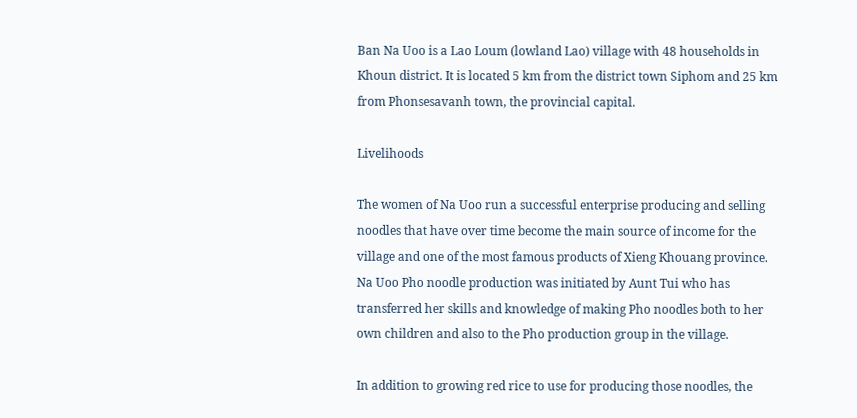Ban Na Uoo is a Lao Loum (lowland Lao) village with 48 households in Khoun district. It is located 5 km from the district town Siphom and 25 km from Phonsesavanh town, the provincial capital.

Livelihoods

The women of Na Uoo run a successful enterprise producing and selling noodles that have over time become the main source of income for the village and one of the most famous products of Xieng Khouang province.  Na Uoo Pho noodle production was initiated by Aunt Tui who has transferred her skills and knowledge of making Pho noodles both to her own children and also to the Pho production group in the village.

In addition to growing red rice to use for producing those noodles, the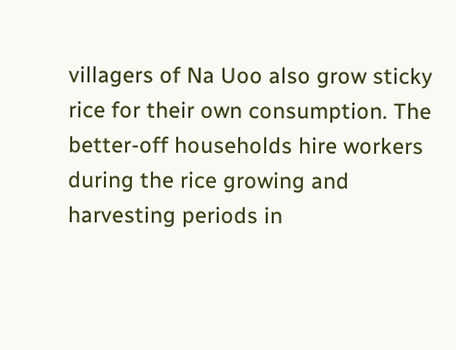villagers of Na Uoo also grow sticky rice for their own consumption. The better-off households hire workers during the rice growing and harvesting periods in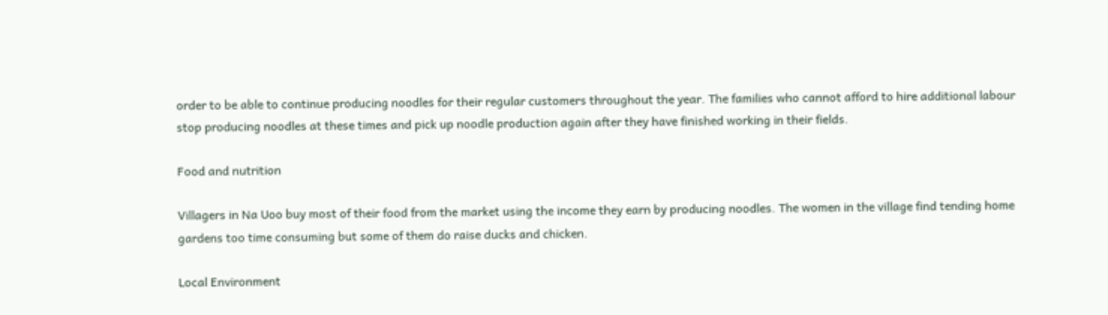order to be able to continue producing noodles for their regular customers throughout the year. The families who cannot afford to hire additional labour stop producing noodles at these times and pick up noodle production again after they have finished working in their fields.

Food and nutrition

Villagers in Na Uoo buy most of their food from the market using the income they earn by producing noodles. The women in the village find tending home gardens too time consuming but some of them do raise ducks and chicken.

Local Environment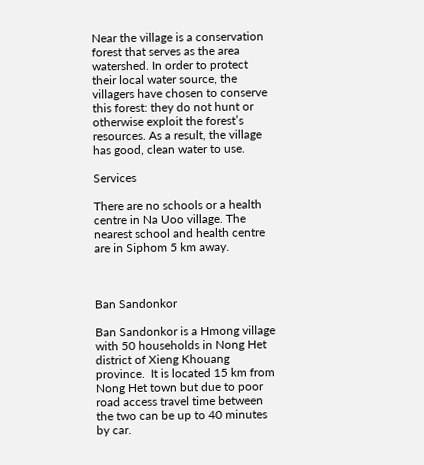Near the village is a conservation forest that serves as the area watershed. In order to protect their local water source, the villagers have chosen to conserve this forest: they do not hunt or otherwise exploit the forest’s resources. As a result, the village has good, clean water to use.

Services

There are no schools or a health centre in Na Uoo village. The nearest school and health centre are in Siphom 5 km away.



Ban Sandonkor

Ban Sandonkor is a Hmong village with 50 households in Nong Het district of Xieng Khouang province.  It is located 15 km from Nong Het town but due to poor road access travel time between the two can be up to 40 minutes by car.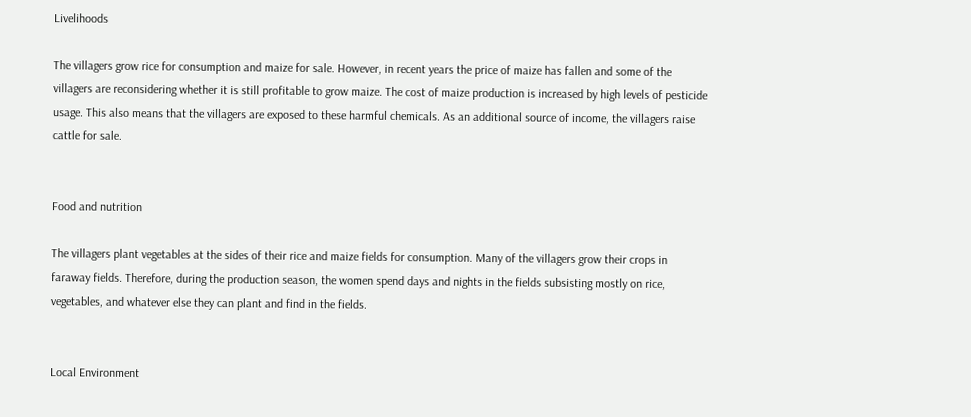Livelihoods

The villagers grow rice for consumption and maize for sale. However, in recent years the price of maize has fallen and some of the villagers are reconsidering whether it is still profitable to grow maize. The cost of maize production is increased by high levels of pesticide usage. This also means that the villagers are exposed to these harmful chemicals. As an additional source of income, the villagers raise cattle for sale.


Food and nutrition

The villagers plant vegetables at the sides of their rice and maize fields for consumption. Many of the villagers grow their crops in faraway fields. Therefore, during the production season, the women spend days and nights in the fields subsisting mostly on rice, vegetables, and whatever else they can plant and find in the fields.


Local Environment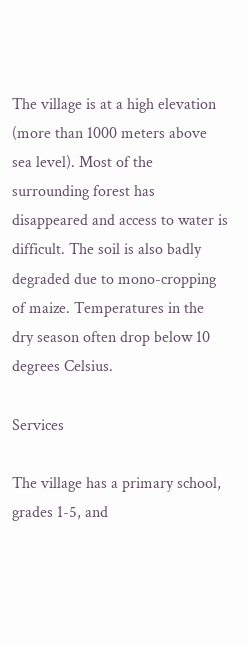The village is at a high elevation (more than 1000 meters above sea level). Most of the surrounding forest has disappeared and access to water is difficult. The soil is also badly degraded due to mono-cropping of maize. Temperatures in the dry season often drop below 10 degrees Celsius.

Services

The village has a primary school, grades 1-5, and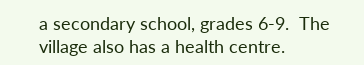a secondary school, grades 6-9.  The village also has a health centre.